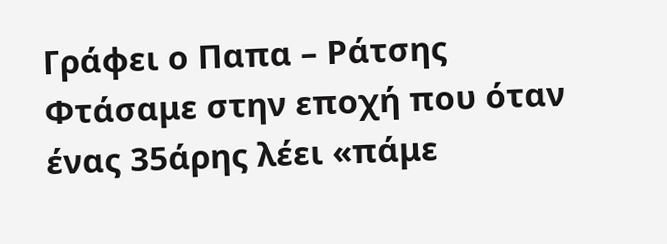Γράφει ο Παπα – Ράτσης
Φτάσαμε στην εποχή που όταν ένας 35άρης λέει «πάμε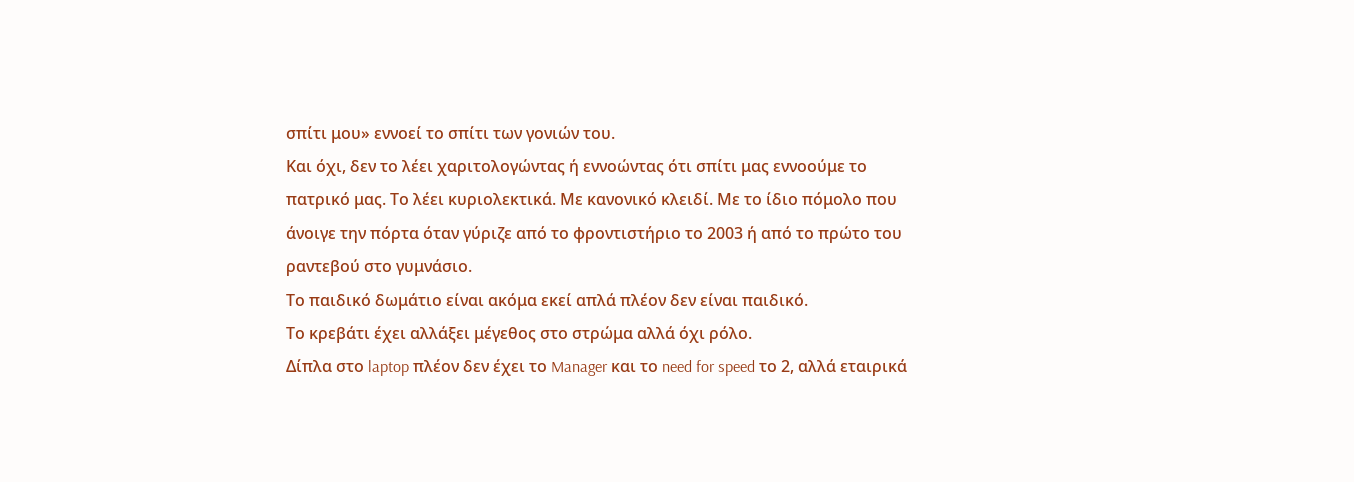σπίτι μου» εννοεί το σπίτι των γονιών του.
Και όχι, δεν το λέει χαριτολογώντας ή εννοώντας ότι σπίτι μας εννοούμε το πατρικό μας. Το λέει κυριολεκτικά. Με κανονικό κλειδί. Με το ίδιο πόμολο που άνοιγε την πόρτα όταν γύριζε από το φροντιστήριο το 2003 ή από το πρώτο του ραντεβού στο γυμνάσιο.
Το παιδικό δωμάτιο είναι ακόμα εκεί απλά πλέον δεν είναι παιδικό.
Το κρεβάτι έχει αλλάξει μέγεθος στο στρώμα αλλά όχι ρόλο.
Δίπλα στο laptop πλέον δεν έχει το Manager και το need for speed το 2, αλλά εταιρικά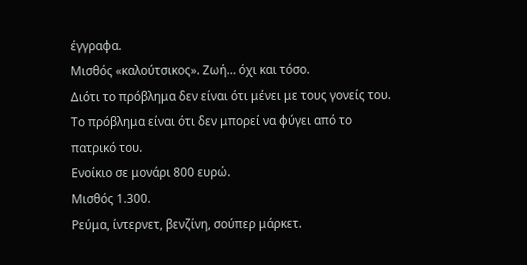έγγραφα.
Μισθός «καλούτσικος». Ζωή… όχι και τόσο.
Διότι το πρόβλημα δεν είναι ότι μένει με τους γονείς του.
Το πρόβλημα είναι ότι δεν μπορεί να φύγει από το πατρικό του.
Ενοίκιο σε μονάρι 800 ευρώ.
Μισθός 1.300.
Ρεύμα, ίντερνετ, βενζίνη, σούπερ μάρκετ.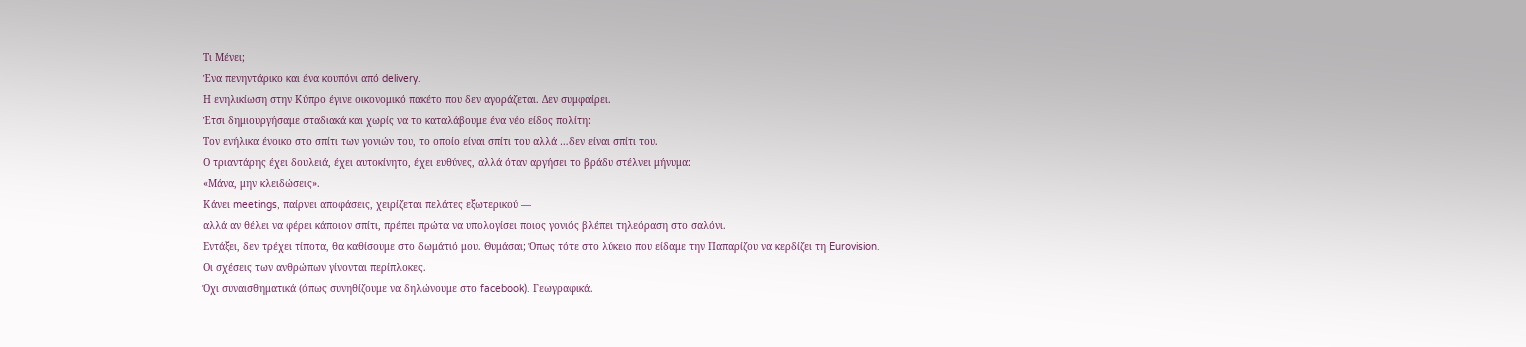Τι Μένει;
Ένα πενηντάρικο και ένα κουπόνι από delivery.
Η ενηλικίωση στην Κύπρο έγινε οικονομικό πακέτο που δεν αγοράζεται. Δεν συμφαίρει.
Έτσι δημιουργήσαμε σταδιακά και χωρίς να το καταλάβουμε ένα νέο είδος πολίτη:
Τον ενήλικα ένοικο στο σπίτι των γονιών του, το οποίο είναι σπίτι του αλλά …δεν είναι σπίτι του.
Ο τριαντάρης έχει δουλειά, έχει αυτοκίνητο, έχει ευθύνες, αλλά όταν αργήσει το βράδυ στέλνει μήνυμα:
«Μάνα, μην κλειδώσεις».
Κάνει meetings, παίρνει αποφάσεις, χειρίζεται πελάτες εξωτερικού —
αλλά αν θέλει να φέρει κάποιον σπίτι, πρέπει πρώτα να υπολογίσει ποιος γονιός βλέπει τηλεόραση στο σαλόνι.
Εντάξει, δεν τρέχει τίποτα, θα καθίσουμε στο δωμάτιό μου. Θυμάσαι; Όπως τότε στο λύκειο που είδαμε την Παπαρίζου να κερδίζει τη Eurovision.
Οι σχέσεις των ανθρώπων γίνονται περίπλοκες.
Όχι συναισθηματικά (όπως συνηθίζουμε να δηλώνουμε στο facebook). Γεωγραφικά.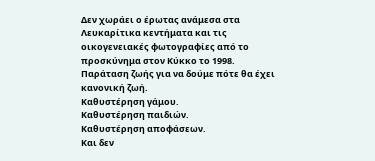Δεν χωράει ο έρωτας ανάμεσα στα Λευκαρίτικα κεντήματα και τις οικογενειακές φωτογραφίες από το προσκύνημα στον Κύκκο το 1998.
Παράταση ζωής για να δούμε πότε θα έχει κανονική ζωή.
Καθυστέρηση γάμου.
Καθυστέρηση παιδιών.
Καθυστέρηση αποφάσεων.
Και δεν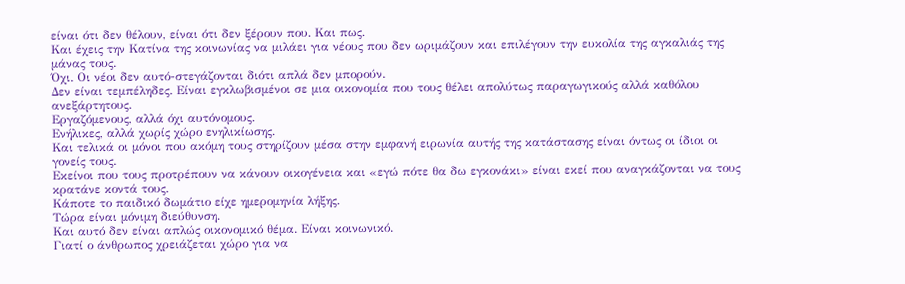είναι ότι δεν θέλουν, είναι ότι δεν ξέρουν που. Και πως.
Και έχεις την Κατίνα της κοινωνίας να μιλάει για νέους που δεν ωριμάζουν και επιλέγουν την ευκολία της αγκαλιάς της μάνας τους.
Όχι. Οι νέοι δεν αυτό-στεγάζονται διότι απλά δεν μπορούν.
Δεν είναι τεμπέληδες. Είναι εγκλωβισμένοι σε μια οικονομία που τους θέλει απολύτως παραγωγικούς αλλά καθόλου ανεξάρτητους.
Εργαζόμενους, αλλά όχι αυτόνομους.
Ενήλικες, αλλά χωρίς χώρο ενηλικίωσης.
Και τελικά οι μόνοι που ακόμη τους στηρίζουν μέσα στην εμφανή ειρωνία αυτής της κατάστασης είναι όντως οι ίδιοι οι γονείς τους.
Εκείνοι που τους προτρέπουν να κάνουν οικογένεια και «εγώ πότε θα δω εγκονάκι» είναι εκεί που αναγκάζονται να τους κρατάνε κοντά τους.
Κάποτε το παιδικό δωμάτιο είχε ημερομηνία λήξης.
Τώρα είναι μόνιμη διεύθυνση.
Και αυτό δεν είναι απλώς οικονομικό θέμα. Είναι κοινωνικό.
Γιατί ο άνθρωπος χρειάζεται χώρο για να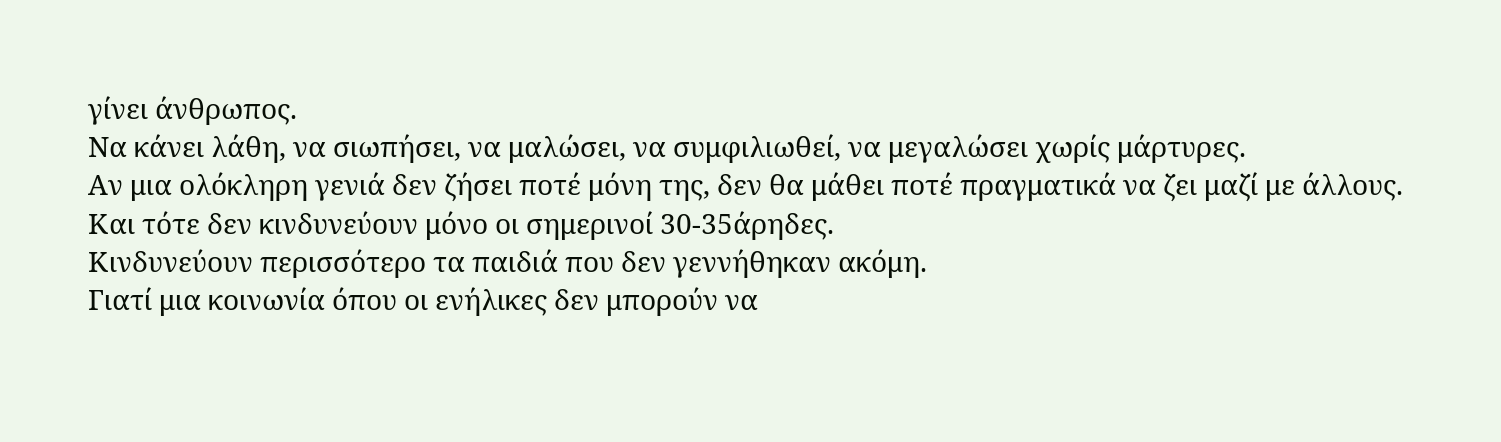γίνει άνθρωπος.
Να κάνει λάθη, να σιωπήσει, να μαλώσει, να συμφιλιωθεί, να μεγαλώσει χωρίς μάρτυρες.
Αν μια ολόκληρη γενιά δεν ζήσει ποτέ μόνη της, δεν θα μάθει ποτέ πραγματικά να ζει μαζί με άλλους.
Και τότε δεν κινδυνεύουν μόνο οι σημερινοί 30-35άρηδες.
Κινδυνεύουν περισσότερο τα παιδιά που δεν γεννήθηκαν ακόμη.
Γιατί μια κοινωνία όπου οι ενήλικες δεν μπορούν να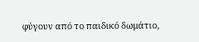φύγουν από το παιδικό δωμάτιο,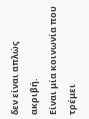δεν είναι απλώς ακριβή.
Είναι μία κοινωνία που τρέμει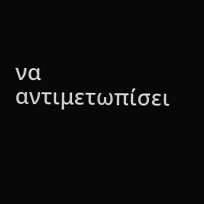να αντιμετωπίσει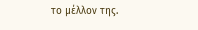το μέλλον της.